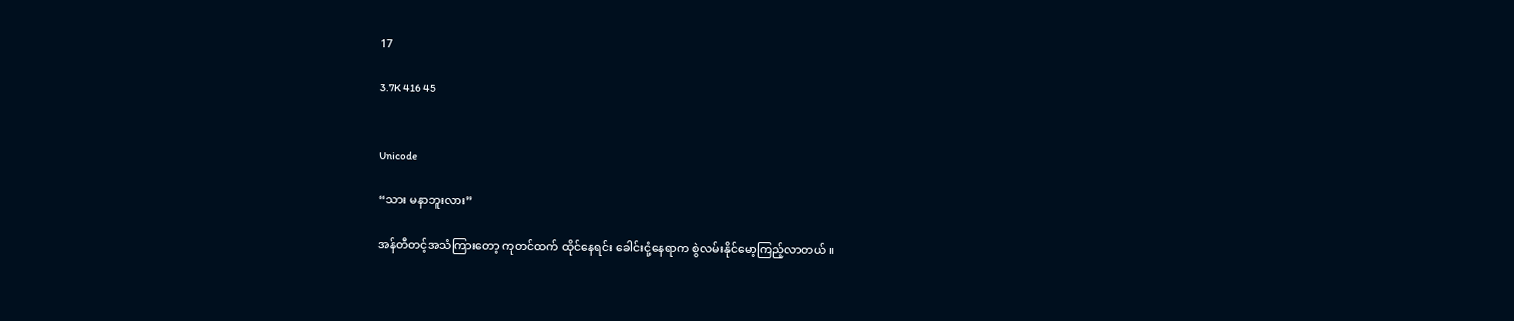17

3.7K 416 45


Unicode

“သား မနာဘူးလား”

အန်တီတင့်အသံကြားတော့ ကုတင်ထက် ထိုင်နေရင်း ခေါင်းငုံ့နေရာက စွဲလမ်းနိုင်မော့ကြည့်လာတယ် ။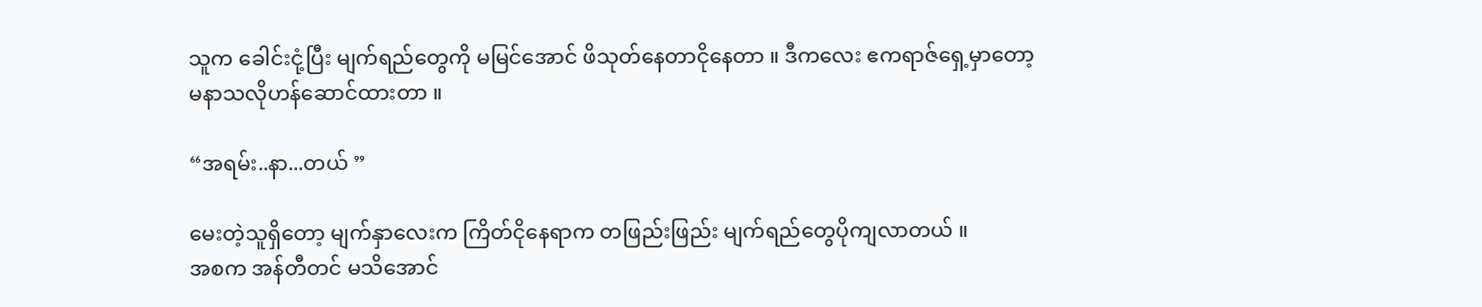သူက ခေါင်းငုံ့ပြီး မျက်ရည်တွေကို မမြင်အောင် ဖိသုတ်နေတာငိုနေတာ ။ ဒီကလေး ဧကရာဇ်ရှေ့မှာတော့
မနာသလိုဟန်ဆောင်ထားတာ ။

“အရမ်း..နာ...တယ် ”

မေး‌တဲ့သူရှိတော့ မျက်နှာလေးက ကြိတ်ငိုနေရာက တဖြည်းဖြည်း မျက်ရည်တွေပိုကျလာတယ် ။
အစက အန်တီတင် မသိအောင်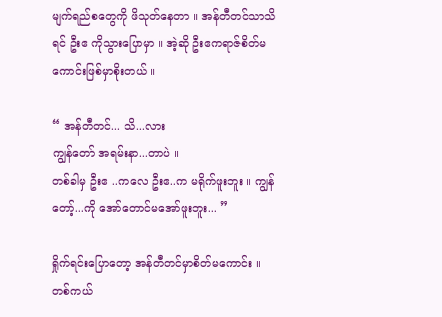မျက်ရည်စတွေကို ဖိသုတ်နေတာ ။ အန်တီတင်သာသိရင် ဦးဧ ကိုသွားပြောမှာ ။ အဲ့ဆို ဦးဧကရာဇ်စိတ်မကောင်းဖြစ်မှာစိုးတယ် ။

“ အန်တီတင်... သိ...လား
ကျွန်တော် အရမ်းနာ...တာပဲ ။
တစ်ခါမှ ဦးဧ ..ကလေ ဦးဧ..က မရိုက်ဖူးဘူး ။ ကျွန်တော့်...ကို အော်တောင်မအော်ဖူးဘူး... ”

ရှိုက်ရင်းပြောတော့ အန်တီတင်မှာစိတ်မကောင်း ။
တစ်ကယ်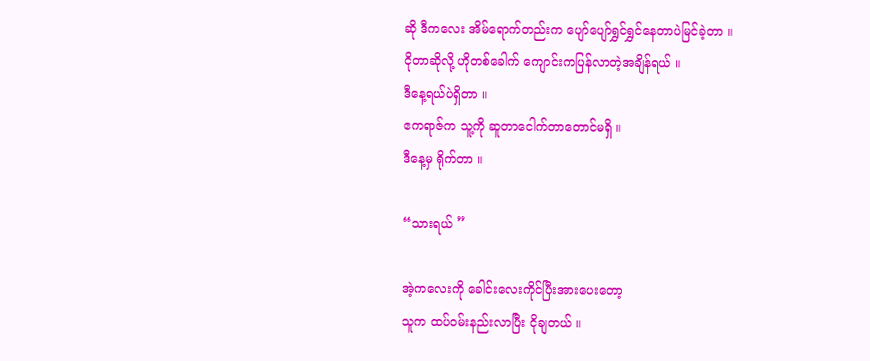ဆို ဒီကလေး အိမ်ရောက်တည်းက ပျော်ပျော်ရွှင်ရွှင်နေတာပဲမြင်ခဲ့တာ ။
ငိုတာဆိုလို့ ဟိုတစ်ခေါက် ကျောင်းကပြန်လာတဲ့အချိန်ရယ် ။
ဒီနေ့ရယ်ပဲရှိတာ ။
ဧကရာဇ်က သူ့ကို ဆူတာငေါက်တာတောင်မရှိ ။
ဒီနေ့မှ ရိုက်တာ ။

“သားရယ် ”

အဲ့ကလေးကို ခေါင်းလေးကိုင်ပြီးအားပေးတော့
သူက ထပ်ဝမ်းနည်းလာပြီး ငိုချတယ် ။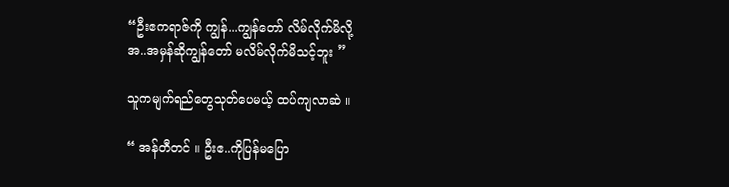“ဦးဧကရာဇ်ကို ကျွန်...ကျွန်တော် လိမ်လိုက်မိလို့
အ..အမှန်ဆိုကျွန်တော် မလိမ်လိုက်မိသင့်ဘူး ”

သူကမျက်ရည်တွေသုတ်ပေမယ့် ထပ်ကျလာဆဲ ။

“ အန်တီတင် ။ ဦးဧ..ကိုပြန်မပြော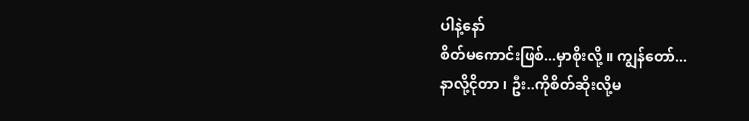ပါနဲ့နော်
စိတ်မကောင်းဖြစ်...မှာစိုးလို့ ။ ကျွန်တော်...
နာလို့ငိုတာ ၊ ဦး..ကိုစိတ်ဆိုးလို့မ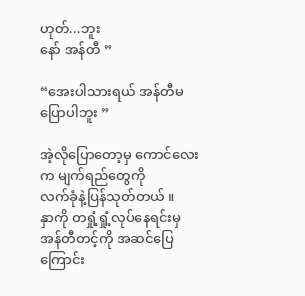ဟုတ်...ဘူး
နော် အန်တီ ”

“အေးပါသားရယ် အန်တီမပြောပါဘူး ”

အဲ့လိုပြောတော့မှ ကောင်လေးက မျက်ရည်တွေကို
လက်ခုံနဲ့ပြန်သုတ်တယ် ။
နှာကို တရှုံ့ရှုံ့လုပ်နေရင်းမှ အန်တီတင့်ကို အဆင်ပြေကြောင်း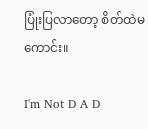ပြုံးပြလာတော့ စိတ်ထဲမကောင်း။

I'm Not D A D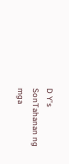D Y's SonTahanan ng mga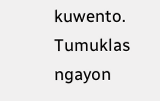kuwento. Tumuklas ngayon